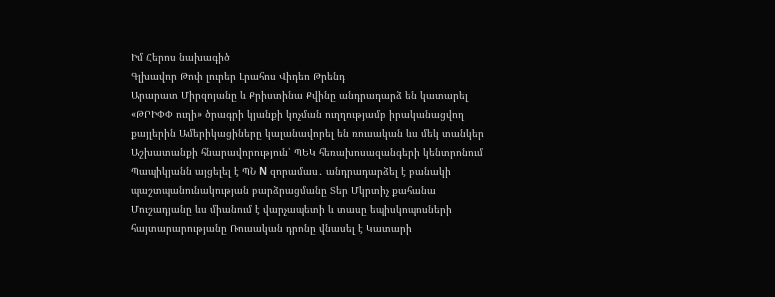Իմ Հերոս նախագիծ
Գլխավոր Թոփ լուրեր Լրահոս Վիդեո Թրենդ
Արարատ Միրզոյանը և Քրիստինա Քվինը անդրադարձ են կատարել «ԹՐԻՓՓ ուղի» ծրագրի կյանքի կոչման ուղղությամբ իրականացվող քայլերին Ամերիկացիները կալանավորել են ռուսական ևս մեկ տանկեր Աշխատանքի հնարավորություն՝ ՊԵԿ հեռախոսազանգերի կենտրոնում Պապիկյանն այցելել է ՊՆ N զորամաս․ անդրադարձել է բանակի պաշտպանունակության բարձրացմանը Տեր Մկրտիչ քահանա Մուշադյանը ևս միանում է վարչապետի և տասը եպիսկոպոսների հայտարարությանը Ռուսական դրոնը վնասել է Կատարի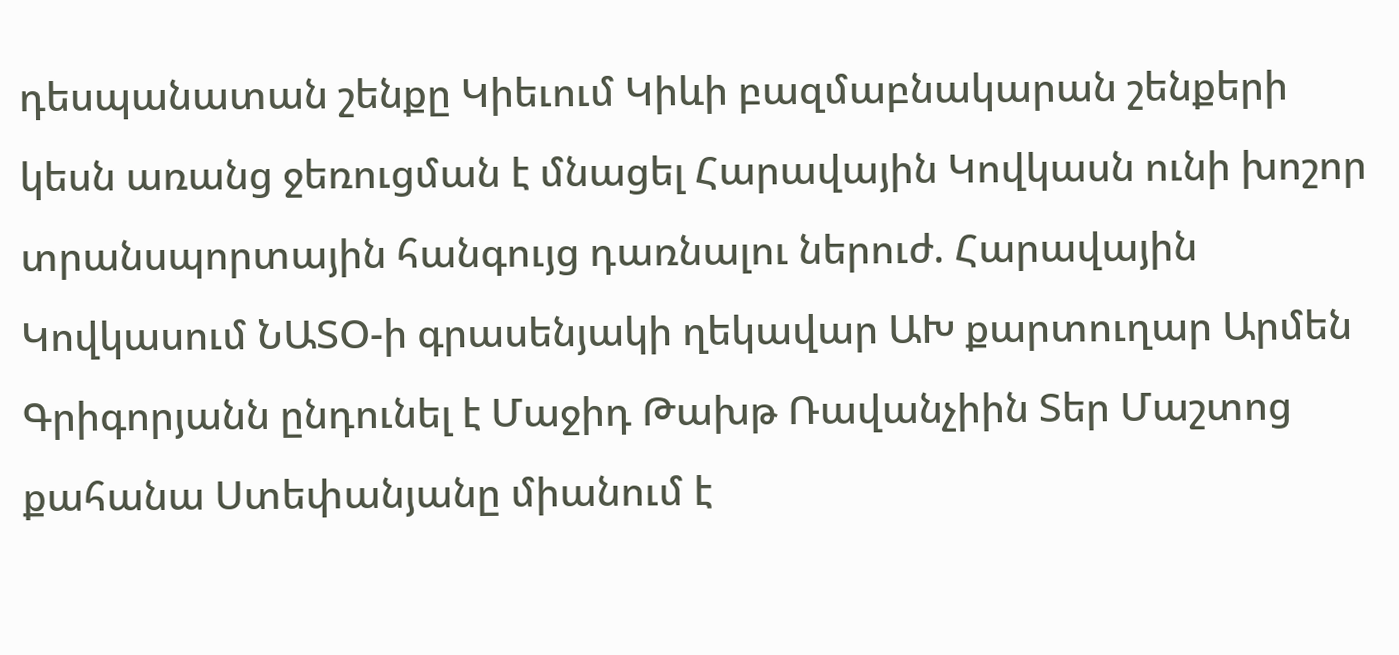դեսպանատան շենքը Կիեւում Կիևի բազմաբնակարան շենքերի կեսն առանց ջեռուցման է մնացել Հարավային Կովկասն ունի խոշոր տրանսպորտային հանգույց դառնալու ներուժ. Հարավային Կովկասում ՆԱՏՕ-ի գրասենյակի ղեկավար ԱԽ քարտուղար Արմեն Գրիգորյանն ընդունել է Մաջիդ Թախթ Ռավանչիին Տեր Մաշտոց քահանա Ստեփանյանը միանում է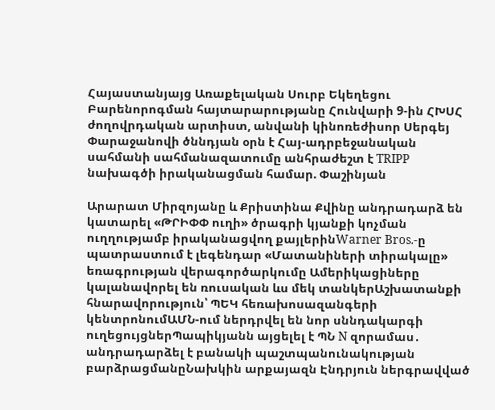Հայաստանյայց Առաքելական Սուրբ Եկեղեցու Բարենորոգման հայտարարությանը Հունվարի 9-ին ՀԽՍՀ ժողովրդական արտիստ, անվանի կինոռեժիսոր Սերգեյ Փարաջանովի ծննդյան օրն է Հայ-ադրբեջանական սահմանի սահմանազատումը անհրաժեշտ է TRIPP նախագծի իրականացման համար. Փաշինյան

Արարատ Միրզոյանը և Քրիստինա Քվինը անդրադարձ են կատարել «ԹՐԻՓՓ ուղի» ծրագրի կյանքի կոչման ուղղությամբ իրականացվող քայլերինWarner Bros.-ը պատրաստում է լեգենդար «Մատանիների տիրակալը» եռագրության վերագործարկումը Ամերիկացիները կալանավորել են ռուսական ևս մեկ տանկերԱշխատանքի հնարավորություն՝ ՊԵԿ հեռախոսազանգերի կենտրոնումԱՄՆ-ում ներդրվել են նոր սննդակարգի ուղեցույցներՊապիկյանն այցելել է ՊՆ N զորամաս․ անդրադարձել է բանակի պաշտպանունակության բարձրացմանըՆախկին արքայազն Էնդրյուն ներգրավված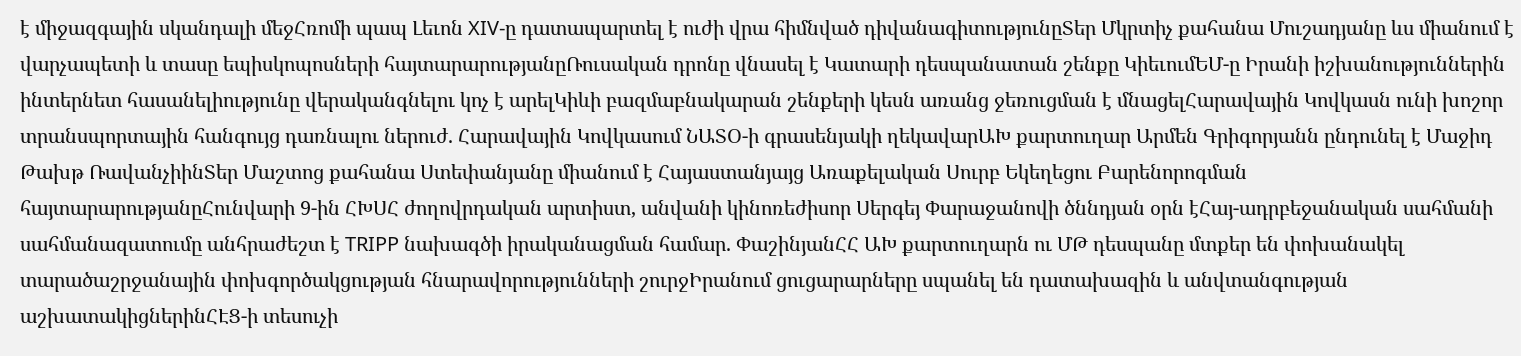է միջազգային սկանդալի մեջՀռոմի պապ Լեւոն XIV-ը դատապարտել է ուժի վրա հիմնված դիվանագիտությունըՏեր Մկրտիչ քահանա Մուշադյանը ևս միանում է վարչապետի և տասը եպիսկոպոսների հայտարարությանըՌուսական դրոնը վնասել է Կատարի դեսպանատան շենքը ԿիեւումԵՄ-ը Իրանի իշխանություններին ինտերնետ հասանելիությունը վերականգնելու կոչ է արելԿիևի բազմաբնակարան շենքերի կեսն առանց ջեռուցման է մնացելՀարավային Կովկասն ունի խոշոր տրանսպորտային հանգույց դառնալու ներուժ. Հարավային Կովկասում ՆԱՏՕ-ի գրասենյակի ղեկավարԱԽ քարտուղար Արմեն Գրիգորյանն ընդունել է Մաջիդ Թախթ ՌավանչիինՏեր Մաշտոց քահանա Ստեփանյանը միանում է Հայաստանյայց Առաքելական Սուրբ Եկեղեցու Բարենորոգման հայտարարությանըՀունվարի 9-ին ՀԽՍՀ ժողովրդական արտիստ, անվանի կինոռեժիսոր Սերգեյ Փարաջանովի ծննդյան օրն էՀայ-ադրբեջանական սահմանի սահմանազատումը անհրաժեշտ է TRIPP նախագծի իրականացման համար. ՓաշինյանՀՀ ԱԽ քարտուղարն ու ՄԹ դեսպանը մտքեր են փոխանակել տարածաշրջանային փոխգործակցության հնարավորությունների շուրջԻրանում ցուցարարները սպանել են դատախազին և անվտանգության աշխատակիցներինՀԷՑ-ի տեսուչի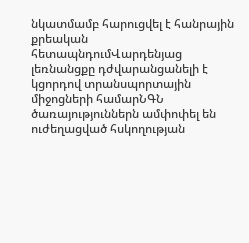նկատմամբ հարուցվել է հանրային քրեական հետապնդումՎարդենյաց լեռնանցքը դժվարանցանելի է կցորդով տրանսպորտային միջոցների համարՆԳՆ ծառայություններն ամփոփել են ուժեղացված հսկողության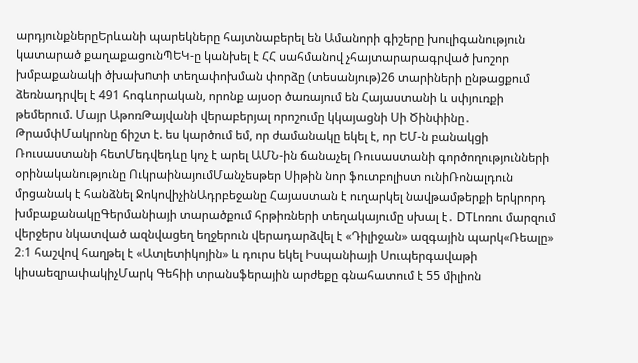արդյունքներըԵրևանի պարեկները հայտնաբերել են Ամանորի գիշերը խուլիգանություն կատարած քաղաքացունՊԵԿ-ը կանխել է ՀՀ սահմանով չհայտարարագրված խոշոր խմբաքանակի ծխախnտի տեղափոխման փորձը (տեսանյութ)26 տարիների ընթացքում ձեռնադրվել է 491 հոգևորական, որոնք այսօր ծառայում են Հայաստանի և սփյուռքի թեմերում. Մայր ԱթոռԹայվանի վերաբերյալ որոշումը կկայացնի Սի Ծինփինը․ ԹրամփՄակրոնը ճիշտ է. ես կարծում եմ, որ ժամանակը եկել է, որ ԵՄ-ն բանակցի Ռուսաստանի հետՄեդվեդևը կոչ է արել ԱՄՆ-ին ճանաչել Ռուսաստանի գործողությունների օրինականությունը ՈւկրաինայումՄանչեսթեր Սիթին նոր ֆուտբոլիստ ունիՌոնալդուն մրցանակ է հանձնել ՋոկովիչինԱդրբեջանը Հայաստան է ուղարկել նավթամթերքի երկրորդ խմբաքանակըԳերմանիայի տարածքում հրթիռների տեղակայումը սխալ է․ DTԼոռու մարզում վերջերս նկատված ազնվացեղ եղջերուն վերադարձվել է «Դիլիջան» ազգային պարկ«Ռեալը» 2։1 հաշվով հաղթել է «Ատլետիկոյին» և դուրս եկել Իսպանիայի Սուպերգավաթի կիսաեզրափակիչՄարկ Գեհիի տրանսֆերային արժեքը գնահատում է 55 միլիոն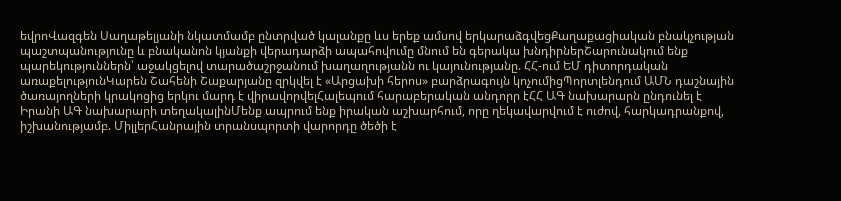եվրոՎազգեն Սաղաթելյանի նկատմամբ ընտրված կալանքը ևս երեք ամսով երկարաձգվեցՔաղաքացիական բնակչության պաշտպանությունը և բնականոն կյանքի վերադարձի ապահովումը մնում են գերակա խնդիրներՇարունակում ենք պարեկություններն՝ աջակցելով տարածաշրջանում խաղաղությանն ու կայունությանը. ՀՀ-ում ԵՄ դիտորդական առաքելությունԿարեն Շահենի Շաքարյանը զրկվել է «Արցախի հերոս» բարձրագույն կոչումիցՊորտլենդում ԱՄՆ դաշնային ծառայողների կրակոցից երկու մարդ է վիրավորվելՀալեպում հարաբերական անդորր էՀՀ ԱԳ նախարարն ընդունել է Իրանի ԱԳ նախարարի տեղակալինՄենք ապրում ենք իրական աշխարհում, որը ղեկավարվում է ուժով, հարկադրանքով, իշխանությամբ. ՄիլլերՀանրային տրանսպորտի վարորդը ծեծի է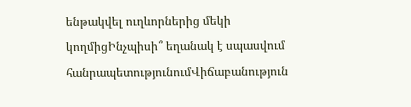ենթակվել ուղևորներից մեկի կողմիցԻնչպիսի՞ եղանակ է սպասվում հանրապետությունումՎիճաբանություն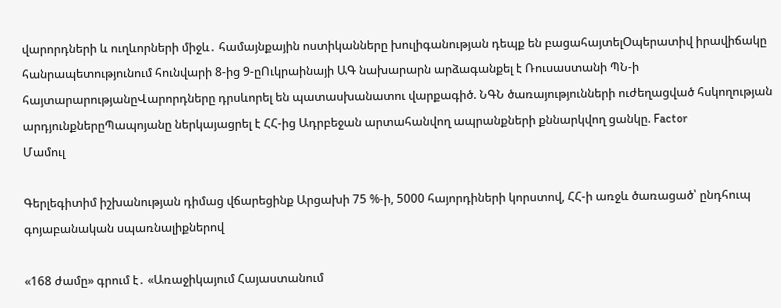վարորդների և ուղևորների միջև․ համայնքային ոստիկանները խուլիգանության դեպք են բացահայտելՕպերատիվ իրավիճակը հանրապետությունում հունվարի 8-ից 9-ըՈւկրաինայի ԱԳ նախարարն արձագանքել է Ռուսաստանի ՊՆ-ի հայտարարությանըՎարորդները դրսևորել են պատասխանատու վարքագիծ. ՆԳՆ ծառայությունների ուժեղացված հսկողության արդյունքներըՊապոյանը ներկայացրել է ՀՀ-ից Ադրբեջան արտահանվող ապրանքների քննարկվող ցանկը. Factor
Մամուլ

Գերլեգիտիմ իշխանության դիմաց վճարեցինք Արցախի 75 %-ի, 5000 հայորդիների կորստով, ՀՀ-ի առջև ծառացած՝ ընդհուպ գոյաբանական սպառնալիքներով

«168 ժամը» գրում է․ «Առաջիկայում Հայաստանում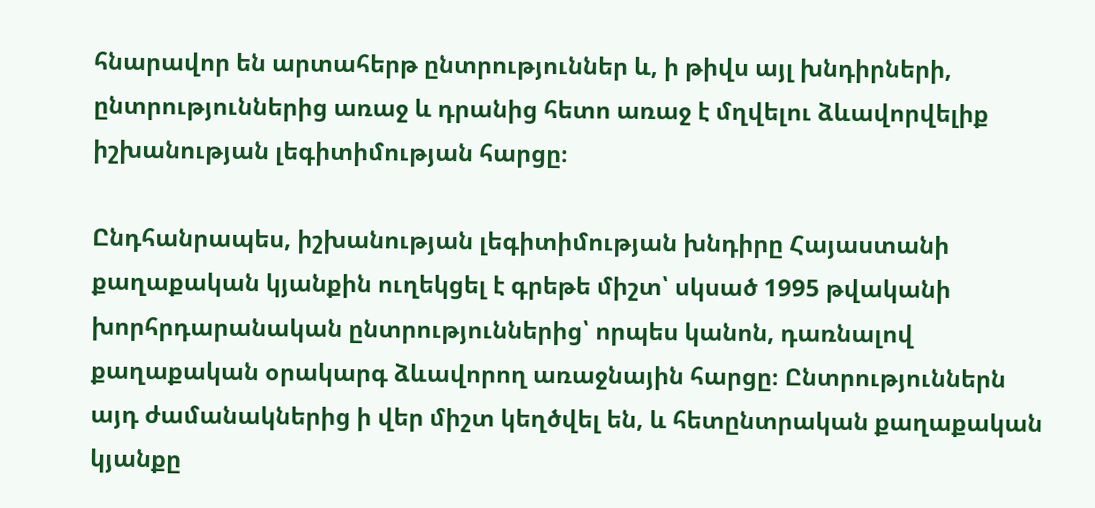հնարավոր են արտահերթ ընտրություններ և, ի թիվս այլ խնդիրների, ընտրություններից առաջ և դրանից հետո առաջ է մղվելու ձևավորվելիք իշխանության լեգիտիմության հարցը։

Ընդհանրապես, իշխանության լեգիտիմության խնդիրը Հայաստանի քաղաքական կյանքին ուղեկցել է գրեթե միշտ՝ սկսած 1995 թվականի խորհրդարանական ընտրություններից՝ որպես կանոն, դառնալով քաղաքական օրակարգ ձևավորող առաջնային հարցը։ Ընտրություններն այդ ժամանակներից ի վեր միշտ կեղծվել են, և հետընտրական քաղաքական կյանքը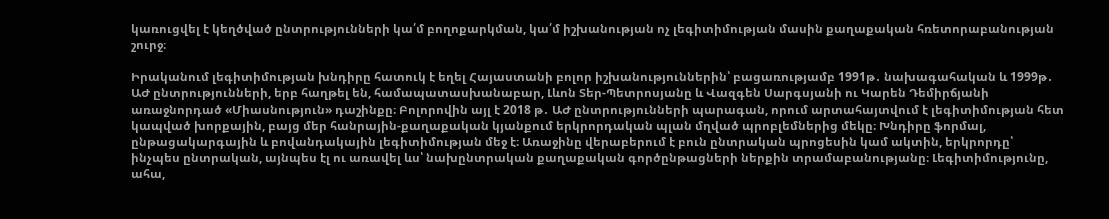կառուցվել է կեղծված ընտրությունների կա՛մ բողոքարկման, կա՛մ իշխանության ոչ լեգիտիմության մասին քաղաքական հռետորաբանության շուրջ։

Իրականում լեգիտիմության խնդիրը հատուկ է եղել Հայաստանի բոլոր իշխանություններին՝ բացառությամբ 1991թ․ նախագահական և 1999թ․ ԱԺ ընտրությունների, երբ հաղթել են, համապատասխանաբար, Լևոն Տեր-Պետրոսյանը և Վազգեն Սարգսյանի ու Կարեն Դեմիրճյանի առաջնորդած «Միասնություն» դաշինքը։ Բոլորովին այլ է 2018 թ․ ԱԺ ընտրությունների պարագան, որում արտահայտվում է լեգիտիմության հետ կապված խորքային, բայց մեր հանրային-քաղաքական կյանքում երկրորդական պլան մղված պրոբլեմներից մեկը։ Խնդիրը ֆորմալ, ընթացակարգային և բովանդակային լեգիտիմության մեջ է։ Առաջինը վերաբերում է բուն ընտրական պրոցեսին կամ ակտին, երկրորդը՝ ինչպես ընտրական, այնպես էլ ու առավել ևս՝ նախընտրական քաղաքական գործընթացների ներքին տրամաբանությանը։ Լեգիտիմությունը, ահա,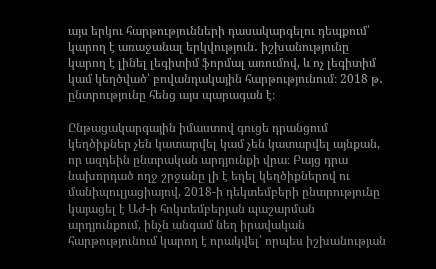այս երկու հարթությունների դասակարգելու դեպքում՝ կարող է առաջանալ երկվություն․ իշխանությունը կարող է լինել լեգիտիմ ֆորմալ առումով, և ոչ լեգիտիմ կամ կեղծված՝ բովանդակային հարթությունում։ 2018 թ․ ընտրությունը հենց այս պարագան է։

Ընթացակարգային իմաստով գուցե դրանցում կեղծիքներ չեն կատարվել կամ չեն կատարվել այնքան, որ ազդեին ընտրական արդյունքի վրա։ Բայց դրա նախորդած ողջ շրջանը լի է եղել կեղծիքներով ու մանիպուլյացիայով, 2018-ի դեկտեմբերի ընտրությունը կայացել է ԱԺ-ի հոկտեմբերյան պաշարման արդյունքում, ինչն անգամ նեղ իրավական հարթությունում կարող է որակվել՝ որպես իշխանության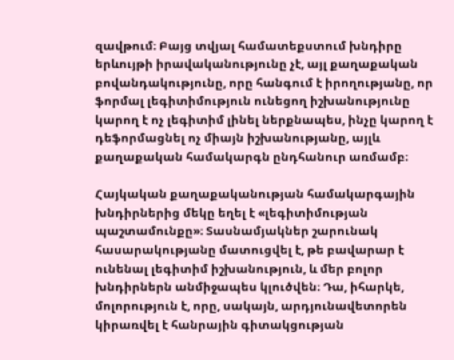զավթում։ Բայց տվյալ համատեքստում խնդիրը երևույթի իրավականությունը չէ, այլ քաղաքական բովանդակությունը, որը հանգում է իրողությանը, որ ֆորմալ լեգիտիմություն ունեցող իշխանությունը կարող է ոչ լեգիտիմ լինել ներքնապես, ինչը կարող է դեֆորմացնել ոչ միայն իշխանությանը, այլև քաղաքական համակարգն ընդհանուր առմամբ։

Հայկական քաղաքականության համակարգային խնդիրներից մեկը եղել է «լեգիտիմության պաշտամունքը»։ Տասնամյակներ շարունակ հասարակությանը մատուցվել է, թե բավարար է ունենալ լեգիտիմ իշխանություն, և մեր բոլոր խնդիրներն անմիջապես կլուծվեն։ Դա, իհարկե, մոլորություն է, որը, սակայն, արդյունավետորեն կիրառվել է հանրային գիտակցության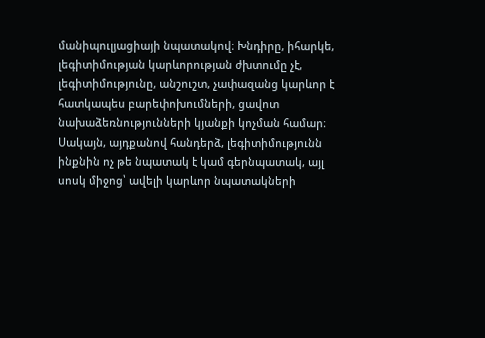մանիպուլյացիայի նպատակով։ Խնդիրը, իհարկե, լեգիտիմության կարևորության ժխտումը չէ, լեգիտիմությունը, անշուշտ, չափազանց կարևոր է հատկապես բարեփոխումների, ցավոտ նախաձեռնությունների կյանքի կոչման համար։ Սակայն, այդքանով հանդերձ, լեգիտիմությունն ինքնին ոչ թե նպատակ է կամ գերնպատակ, այլ սոսկ միջոց՝ ավելի կարևոր նպատակների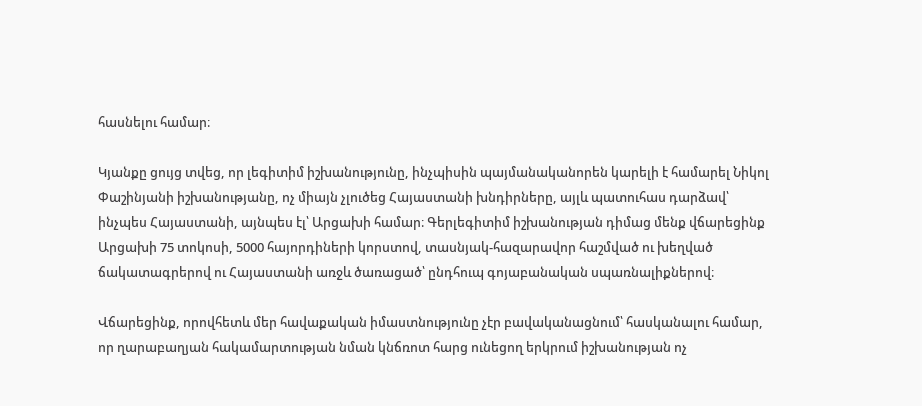հասնելու համար։

Կյանքը ցույց տվեց, որ լեգիտիմ իշխանությունը, ինչպիսին պայմանականորեն կարելի է համարել Նիկոլ Փաշինյանի իշխանությանը, ոչ միայն չլուծեց Հայաստանի խնդիրները, այլև պատուհաս դարձավ՝ ինչպես Հայաստանի, այնպես էլ՝ Արցախի համար։ Գերլեգիտիմ իշխանության դիմաց մենք վճարեցինք Արցախի 75 տոկոսի, 5000 հայորդիների կորստով, տասնյակ-հազարավոր հաշմված ու խեղված ճակատագրերով ու Հայաստանի առջև ծառացած՝ ընդհուպ գոյաբանական սպառնալիքներով։

Վճարեցինք, որովհետև մեր հավաքական իմաստնությունը չէր բավականացնում՝ հասկանալու համար, որ ղարաբաղյան հակամարտության նման կնճռոտ հարց ունեցող երկրում իշխանության ոչ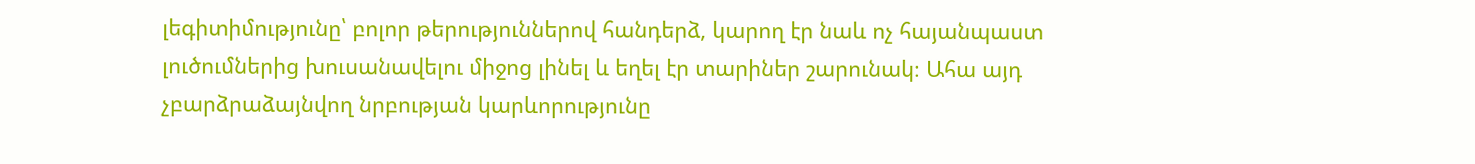լեգիտիմությունը՝ բոլոր թերություններով հանդերձ, կարող էր նաև ոչ հայանպաստ լուծումներից խուսանավելու միջոց լինել և եղել էր տարիներ շարունակ։ Ահա այդ չբարձրաձայնվող նրբության կարևորությունը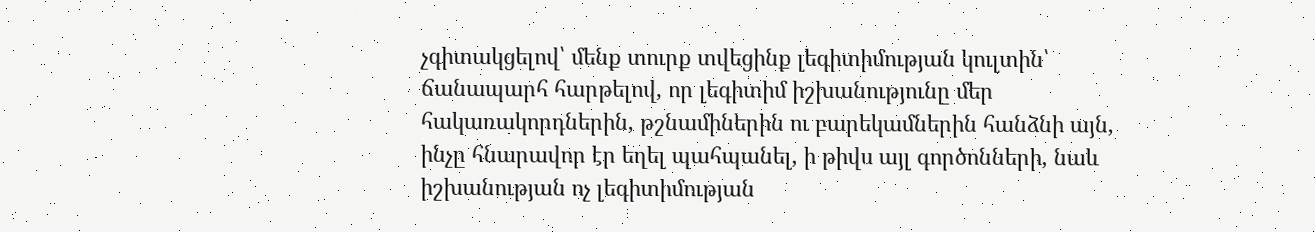չգիտակցելով՝ մենք տուրք տվեցինք լեգիտիմության կուլտին՝ ճանապարհ հարթելով, որ լեգիտիմ իշխանությունը մեր հակառակորդներին, թշնամիներին ու բարեկամներին հանձնի այն, ինչը հնարավոր էր եղել պահպանել, ի թիվս այլ գործոնների, նաև իշխանության ոչ լեգիտիմության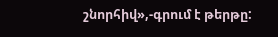շնորհիվ»,-գրում է թերթը: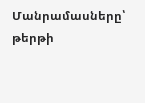Մանրամասները՝ թերթի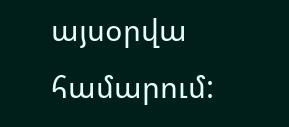այսօրվա համարում: